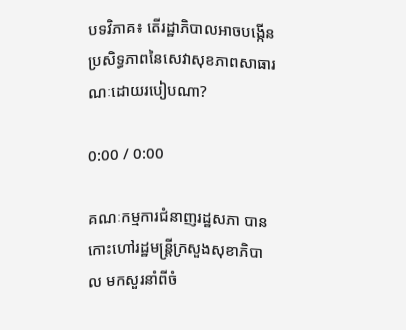បទវិភាគ៖ តើរដ្ឋាភិបាលអាចបង្កើនប្រសិទ្ធភាពនៃសេវាសុខភាពសាធារណៈដោយរបៀបណា?

0:00 / 0:00

គណៈកម្មការជំនាញរដ្ឋសភា បានកោះហៅរដ្ឋមន្ត្រីក្រសួងសុខាភិបាល មកសួរនាំពីចំ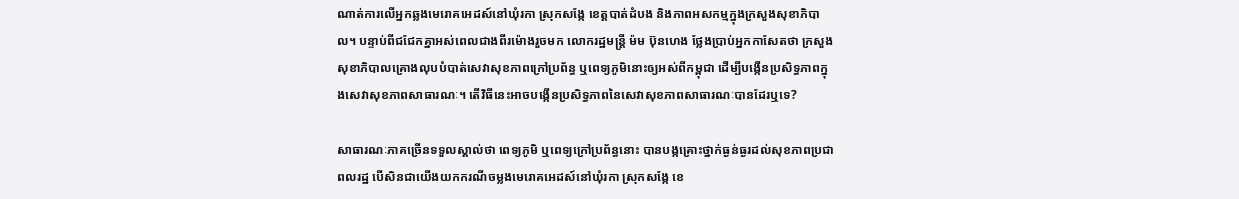ណាត់ការលើអ្នកឆ្លងមេរោគអេដស៍នៅឃុំរកា ស្រុកសង្កែ ខេត្តបាត់ដំបង និងភាពអសកម្មក្នុងក្រសួងសុខាភិបាល។ បន្ទាប់ពីជជែកគ្នាអស់ពេលជាងពីរម៉ោងរួចមក លោករដ្ឋមន្ត្រី ម៉ម ប៊ុនហេង ថ្លែងប្រាប់អ្នកកាសែតថា ក្រសួងសុខាភិបាលគ្រោងលុបបំបាត់សេវាសុខភាពក្រៅប្រព័ន្ធ ឬពេទ្យភូមិនោះឲ្យអស់ពីកម្ពុជា ដើម្បីបង្កើនប្រសិទ្ធភាពក្នុងសេវាសុខភាពសាធារណៈ។ តើវិធីនេះអាចបង្កើនប្រសិទ្ធភាពនៃសេវាសុខភាពសាធារណៈបានដែរឬទេ?

សាធារណៈភាគច្រើនទទួលស្គាល់ថា ពេទ្យភូមិ ឬពេទ្យក្រៅប្រព័ន្ធនោះ បានបង្កគ្រោះថ្នាក់ធ្ងន់ធ្ងរដល់សុខភាពប្រជាពលរដ្ឋ បើសិនជាយើងយកករណីចម្លងមេរោគអេដស៍នៅឃុំរកា ស្រុកសង្កែ ខេ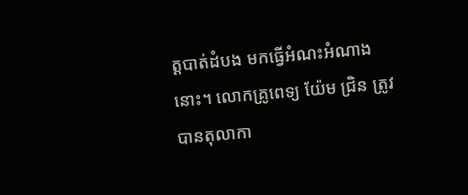ត្តបាត់ដំបង មកធ្វើអំណះអំណាងនោះ។ លោកគ្រូពេទ្យ យ៉ែម ជ្រិន ត្រូវបានតុលាកា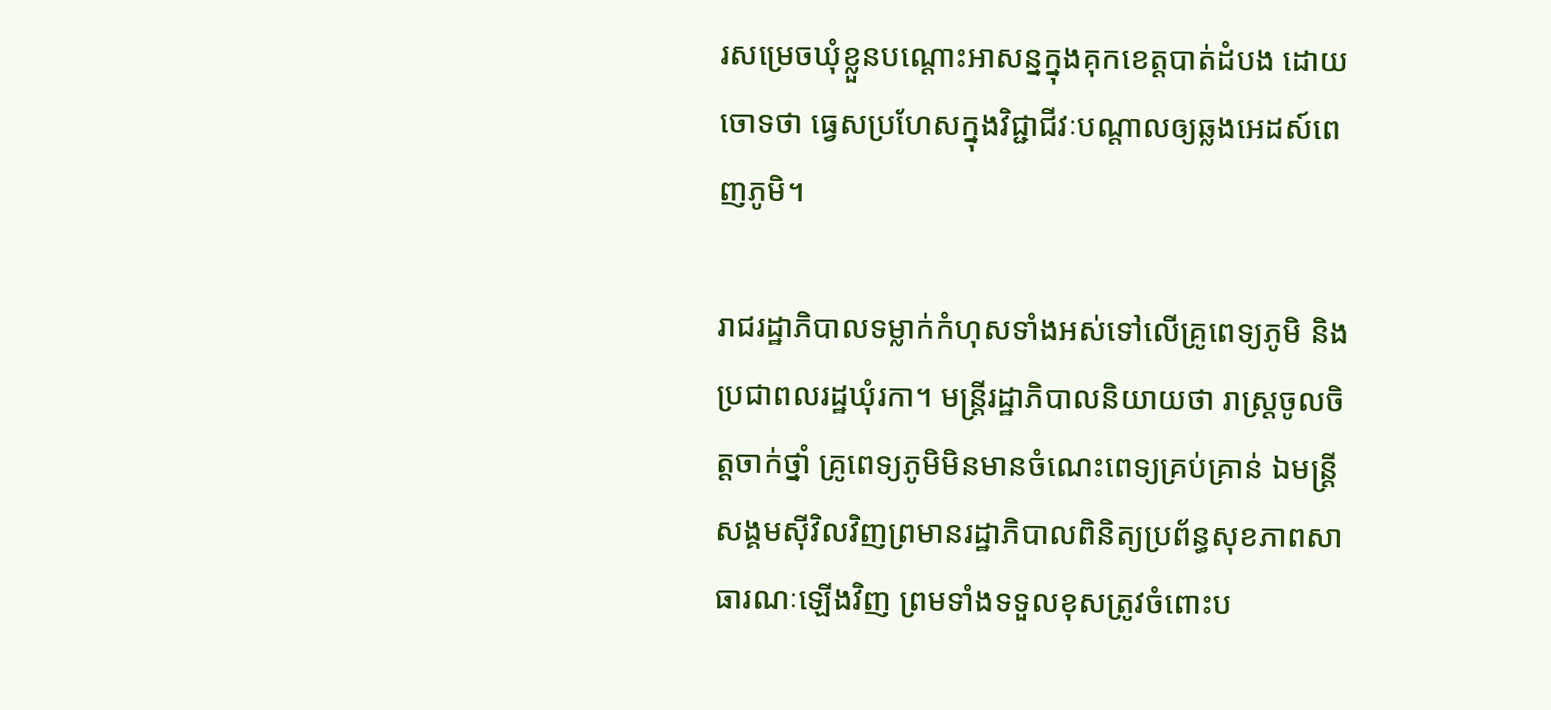រសម្រេចឃុំខ្លួនបណ្ដោះអាសន្នក្នុងគុកខេត្តបាត់ដំបង ដោយចោទថា ធ្វេសប្រហែសក្នុងវិជ្ជាជីវៈបណ្ដាលឲ្យឆ្លងអេដស៍ពេញភូមិ។

រាជរដ្ឋាភិបាលទម្លាក់កំហុសទាំងអស់ទៅលើគ្រូពេទ្យភូមិ និងប្រជាពលរដ្ឋឃុំរកា។ មន្ត្រីរដ្ឋាភិបាលនិយាយថា រាស្ត្រចូលចិត្តចាក់ថ្នាំ គ្រូពេទ្យភូមិមិនមានចំណេះពេទ្យគ្រប់គ្រាន់ ឯមន្ត្រីសង្គមស៊ីវិលវិញព្រមានរដ្ឋាភិបាលពិនិត្យប្រព័ន្ធសុខភាពសាធារណៈឡើងវិញ ព្រមទាំងទទួលខុសត្រូវចំពោះប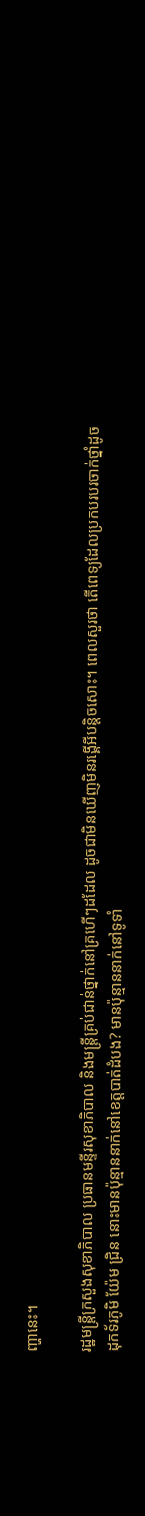ញ្ហានេះ។

រដ្ឋមន្ត្រីក្រសួងសុខាភិបាល ប្រធានមន្ទីរសុខាភិបាល និងមន្ត្រីគ្រប់ជាន់ថ្នាក់នៅគ្រហើៗដដែល ដូចជាមិនឃើញមិនរង្គើអីបន្តិចសោះ។ ពេលសួរថា តើពេទ្យដែលប្រកបរបរចាក់ថ្នាំដូចដុកទ័រភូមិ យ៉ែម ជ្រិន នោះមានប៉ុន្មាននាក់នៅខេត្តបាត់ដំបង? មានប៉ុន្មាននាក់នៅទូទាំ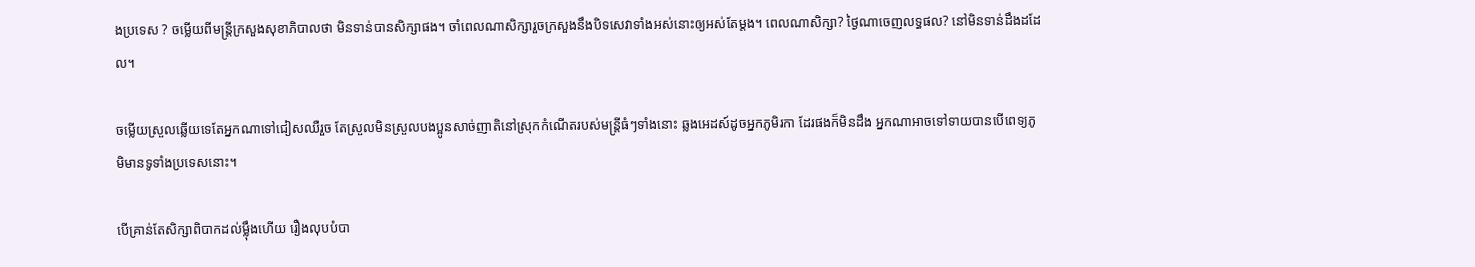ងប្រទេស ? ចម្លើយពីមន្ត្រីក្រសួងសុខាភិបាលថា មិនទាន់បានសិក្សាផង។ ចាំពេលណាសិក្សារួចក្រសួងនឹងបិទសេវាទាំងអស់នោះឲ្យអស់តែម្ដង។ ពេលណាសិក្សា? ថ្ងៃណាចេញលទ្ធផល? នៅមិនទាន់ដឹងដដែល។

ចម្លើយស្រួលឆ្លើយទេតែអ្នកណាទៅជៀសឈឺរួច តែស្រួលមិនស្រួលបងប្អូនសាច់ញាតិនៅស្រុកកំណើតរបស់មន្ត្រីធំៗទាំងនោះ ឆ្លងអេដស៍ដូចអ្នកភូមិរកា ដែរផងក៏មិនដឹង អ្នកណាអាចទៅទាយបានបើពេទ្យភូមិមានទូទាំងប្រទេសនោះ។

បើគ្រាន់តែសិក្សាពិបាកដល់ម្ល៉ឹងហើយ រឿងលុបបំបា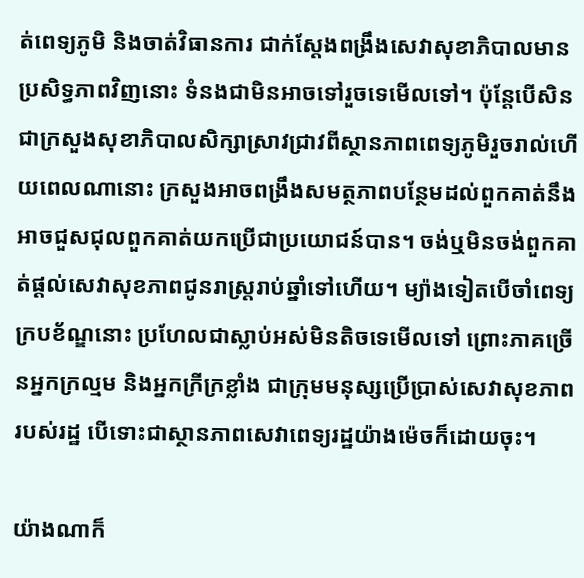ត់ពេទ្យភូមិ និងចាត់វិធានការ ជាក់ស្ដែងពង្រឹងសេវាសុខាភិបាលមានប្រសិទ្ធភាពវិញនោះ ទំនងជាមិនអាចទៅរួចទេមើលទៅ។ ប៉ុន្តែបើសិនជាក្រសួងសុខាភិបាលសិក្សាស្រាវជ្រាវពីស្ថានភាពពេទ្យភូមិរួចរាល់ហើយពេលណានោះ ក្រសួងអាចពង្រឹងសមត្ថភាពបន្ថែមដល់ពួកគាត់នឹងអាចជួសជុលពួកគាត់យកប្រើជាប្រយោជន៍បាន។ ចង់ឬមិនចង់ពួកគាត់ផ្ដល់សេវាសុខភាពជូនរាស្ត្ររាប់ឆ្នាំទៅហើយ។ ម្យ៉ាងទៀតបើចាំពេទ្យក្របខ័ណ្ឌនោះ ប្រហែលជាស្លាប់អស់មិនតិចទេមើលទៅ ព្រោះភាគច្រើនអ្នកក្រល្មម និងអ្នកក្រីក្រខ្លាំង ជាក្រុមមនុស្សប្រើប្រាស់សេវាសុខភាពរបស់រដ្ឋ បើទោះជាស្ថានភាពសេវាពេទ្យរដ្ឋយ៉ាងម៉េចក៏ដោយចុះ។

យ៉ាងណាក៏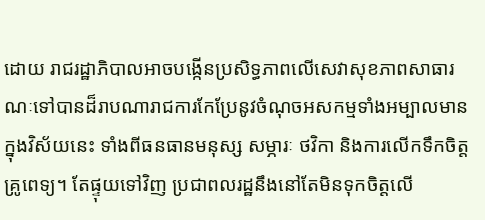ដោយ រាជរដ្ឋាភិបាលអាចបង្កើនប្រសិទ្ធភាពលើសេវាសុខភាពសាធារណៈទៅបានដ៏រាបណារាជការកែប្រែនូវចំណុចអសកម្មទាំងអម្បាលមានក្នុងវិស័យនេះ ទាំងពីធនធានមនុស្ស សម្ភារៈ ថវិកា និងការលើកទឹកចិត្តគ្រូពេទ្យ។ តែផ្ទុយទៅវិញ ប្រជាពលរដ្ឋនឹងនៅតែមិនទុកចិត្តលើ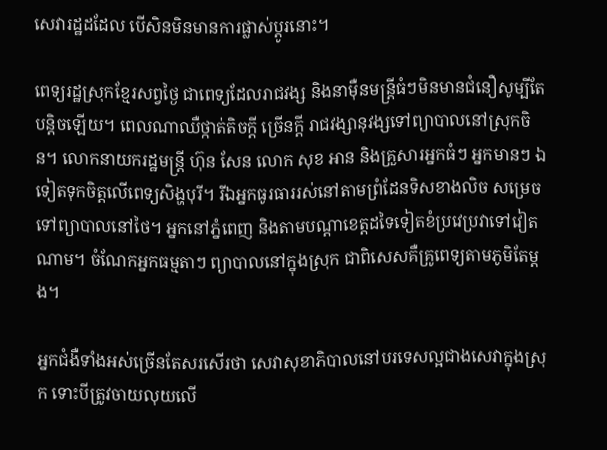សេវារដ្ឋដដែល បើសិនមិនមានការផ្លាស់ប្ដូរនោះ។

ពេទ្យរដ្ឋស្រុកខ្មែរសព្វថ្ងៃ ជាពេទ្យដែលរាជវង្ស និងនាម៉ឺនមន្ត្រីធំៗមិនមានជំនឿសូម្បីតែបន្តិចឡើយ។ ពេលណាឈឺថ្កាត់តិចក្តី ច្រើនក្តី រាជវង្សានុវង្សទៅព្យាបាលនៅស្រុកចិន។ លោកនាយករដ្ឋមន្ត្រី ហ៊ុន សែន លោក សុខ អាន និងគ្រួសារអ្នកធំៗ អ្នកមានៗ ឯទៀតទុកចិត្តលើពេទ្យសិង្ហបុរី។ រីឯអ្នកធូរធាររស់នៅតាមព្រំដែនទិសខាងលិច សម្រេចទៅព្យាបាលនៅថៃ។ អ្នកនៅភ្នំពេញ និងតាមបណ្ដាខេត្តដទៃទៀតខំប្រវេប្រវាទៅវៀតណាម។ ចំណែកអ្នកធម្មតាៗ ព្យាបាលនៅក្នុងស្រុក ជាពិសេសគឺគ្រូពេទ្យតាមភូមិតែម្ដង។

អ្នកជំងឺទាំងអស់ច្រើនតែសរសើរថា សេវាសុខាភិបាលនៅបរទេសល្អជាងសេវាក្នុងស្រុក ទោះបីត្រូវចាយលុយលើ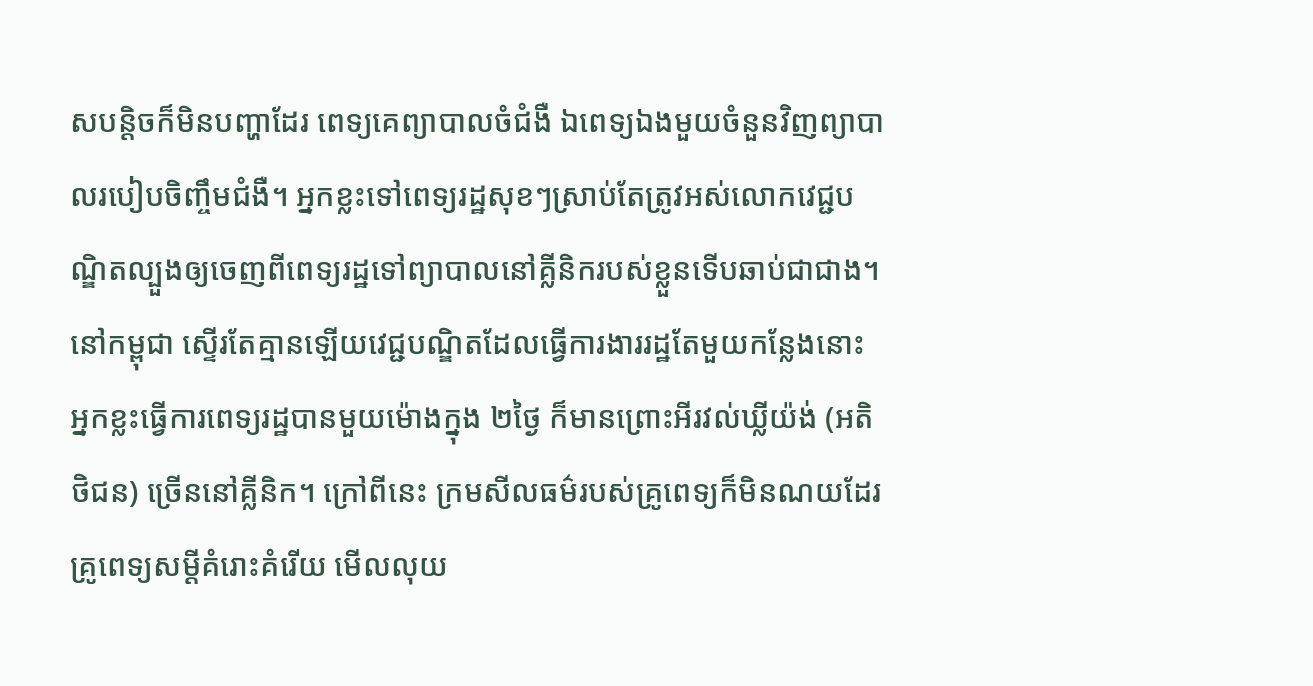សបន្តិចក៏មិនបញ្ហាដែរ ពេទ្យគេព្យាបាលចំជំងឺ ឯពេទ្យឯងមួយចំនួនវិញព្យាបាលរបៀបចិញ្ចឹមជំងឺ។ អ្នកខ្លះទៅពេទ្យរដ្ឋសុខៗស្រាប់តែត្រូវអស់លោកវេជ្ជបណ្ឌិតល្បួងឲ្យចេញពីពេទ្យរដ្ឋទៅព្យាបាលនៅគ្លីនិករបស់ខ្លួនទើបឆាប់ជាជាង។ នៅកម្ពុជា ស្ទើរតែគ្មានឡើយវេជ្ជបណ្ឌិតដែលធ្វើការងាររដ្ឋតែមួយកន្លែងនោះ អ្នកខ្លះធ្វើការពេទ្យរដ្ឋបានមួយម៉ោងក្នុង ២ថ្ងៃ ក៏មានព្រោះអីរវល់ឃ្លីយ៉ង់ (អតិថិជន) ច្រើននៅគ្លីនិក។ ក្រៅពីនេះ ក្រមសីលធម៌របស់គ្រូពេទ្យក៏មិនណយដែរ គ្រូពេទ្យសម្ដីគំរោះគំរើយ មើលលុយ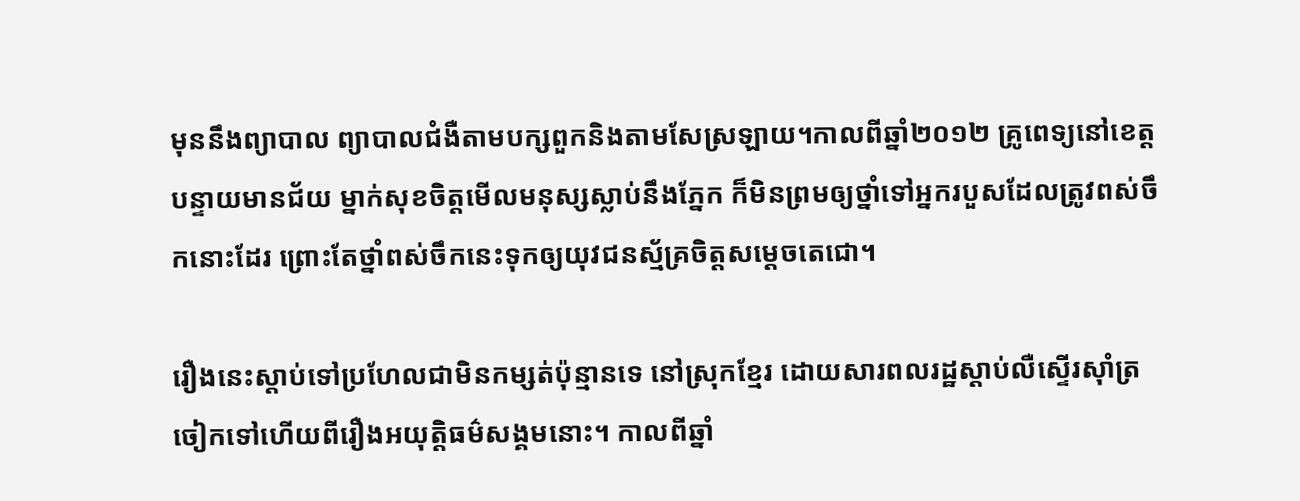មុននឹងព្យាបាល ព្យាបាលជំងឺតាមបក្សពួកនិងតាមសែស្រឡាយ។កាលពីឆ្នាំ២០១២ គ្រូពេទ្យនៅខេត្តបន្ទាយមានជ័យ ម្នាក់សុខចិត្តមើលមនុស្សស្លាប់នឹងភ្នែក ក៏មិនព្រមឲ្យថ្នាំទៅអ្នករបួសដែលត្រូវពស់ចឹកនោះដែរ ព្រោះតែថ្នាំពស់ចឹកនេះទុកឲ្យយុវជនស្ម័គ្រចិត្តសម្ដេចតេជោ។

រឿងនេះស្ដាប់ទៅប្រហែលជាមិនកម្សត់ប៉ុន្មានទេ នៅស្រុកខ្មែរ ដោយសារពលរដ្ឋស្ដាប់លឺស្ទើរស៊ាំត្រចៀកទៅហើយពីរឿងអយុត្តិធម៌សង្គមនោះ។ កាលពីឆ្នាំ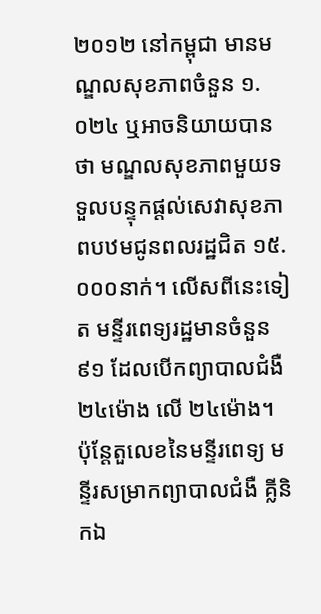២០១២ នៅកម្ពុជា មានមណ្ឌលសុខភាពចំនួន ១.០២៤ ឬអាចនិយាយបានថា មណ្ឌលសុខភាពមួយទទួលបន្ទុកផ្ដល់សេវាសុខភាពបឋមជូនពលរដ្ឋជិត ១៥.០០០នាក់។ លើសពីនេះទៀត មន្ទីរពេទ្យរដ្ឋមានចំនួន ៩១ ដែលបើកព្យាបាលជំងឺ ២៤ម៉ោង លើ ២៤ម៉ោង។ ប៉ុន្តែតួលេខនៃមន្ទីរពេទ្យ មន្ទីរសម្រាកព្យាបាលជំងឺ គ្លីនិកឯ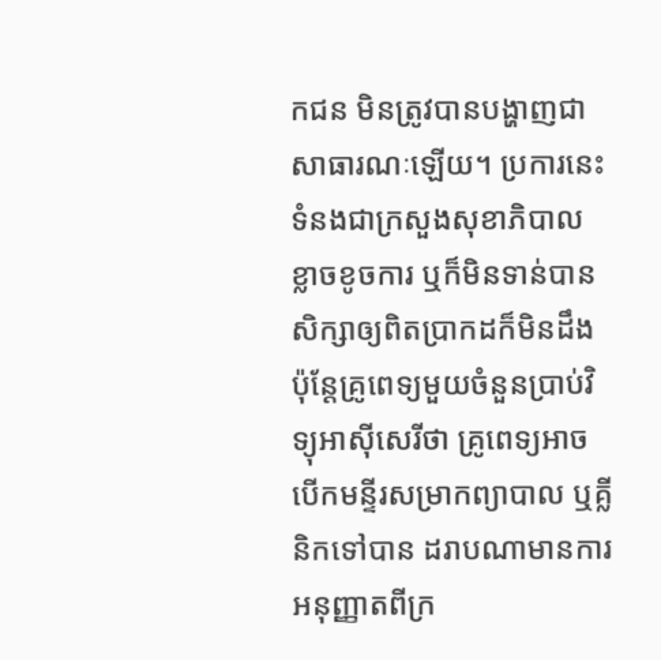កជន មិនត្រូវបានបង្ហាញជាសាធារណៈឡើយ។ ប្រការនេះទំនងជាក្រសួងសុខាភិបាល ខ្លាចខូចការ ឬក៏មិនទាន់បានសិក្សាឲ្យពិតប្រាកដក៏មិនដឹង ប៉ុន្តែគ្រូពេទ្យមួយចំនួនប្រាប់វិទ្យុអាស៊ីសេរីថា គ្រូពេទ្យអាចបើកមន្ទីរសម្រាកព្យាបាល ឬគ្លីនិកទៅបាន ដរាបណាមានការអនុញ្ញាតពីក្រ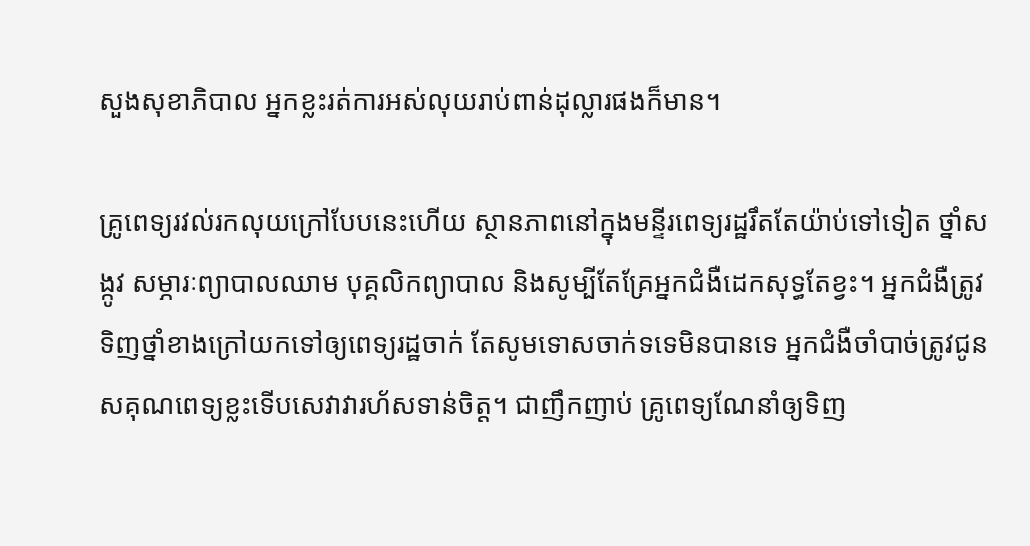សួងសុខាភិបាល អ្នកខ្លះរត់ការអស់លុយរាប់ពាន់ដុល្លារផងក៏មាន។

គ្រូពេទ្យរវល់រកលុយក្រៅបែបនេះហើយ ស្ថានភាពនៅក្នុងមន្ទីរពេទ្យរដ្ឋរឹតតែយ៉ាប់ទៅទៀត ថ្នាំសង្កូវ សម្ភារៈព្យាបាលឈាម បុគ្គលិកព្យាបាល និងសូម្បីតែគ្រែអ្នកជំងឺដេកសុទ្ធតែខ្វះ។ អ្នកជំងឺត្រូវទិញថ្នាំខាងក្រៅយកទៅឲ្យពេទ្យរដ្ឋចាក់ តែសូមទោសចាក់ទទេមិនបានទេ អ្នកជំងឺចាំបាច់ត្រូវជូនសគុណពេទ្យខ្លះទើបសេវាវារហ័សទាន់ចិត្ត។ ជាញឹកញាប់ គ្រូពេទ្យណែនាំឲ្យទិញ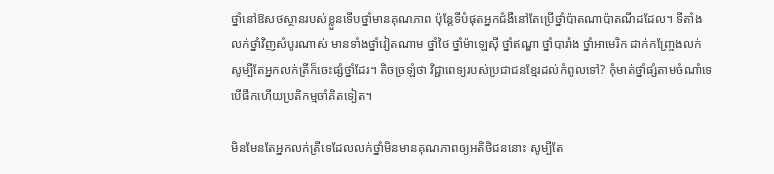ថ្នាំនៅឱសថស្ថានរបស់ខ្លួនទើបថ្នាំមានគុណភាព ប៉ុន្តែទីបំផុតអ្នកជំងឺនៅតែប្រើថ្នាំប៉ាតណាប៉ាតណីដដែល។ ទីតាំងលក់ថ្នាំវិញសំបូរណាស់ មានទាំងថ្នាំវៀតណាម ថ្នាំថៃ ថ្នាំម៉ាឡេស៊ី ថ្នាំឥណ្ឌា ថ្នាំបារាំង ថ្នាំអាមេរិក ដាក់កញ្ច្រែងលក់ សូម្បីតែអ្នកលក់ត្រីក៏ចេះផ្សំថ្នាំដែរ។ តិចច្រឡំថា វិជ្ជាពេទ្យរបស់ប្រជាជនខ្មែរដល់កំពូលទៅ? កុំមាត់ថ្នាំផ្សំតាមចំណាំទេ បើផឹកហើយប្រតិកម្មចាំគិតទៀត។

មិនមែនតែអ្នកលក់ត្រីទេដែលលក់ថ្នាំមិនមានគុណភាពឲ្យអតិថិជននោះ សូម្បីតែ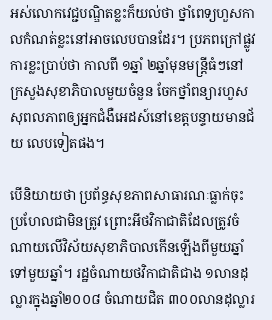អស់លោកវេជ្ជបណ្ឌិតខ្លះក៏យល់ថា ថ្នាំពេទ្យហួសកាលកំណត់ខ្លះនៅអាចលេបបានដែរ។ ប្រភពក្រៅផ្លូវការខ្លះប្រាប់ថា កាលពី ១ឆ្នាំ ២ឆ្នាំមុនមន្ត្រីធំៗនៅក្រសួងសុខាភិបាលមួយចំនួន ចែកថ្នាំពន្យារហួសសុពលភាពឲ្យអ្នកជំងឺអេដស៍នៅខេត្តបន្ទាយមានជ័យ លេបទៀតផង។

បើនិយាយថា ប្រព័ន្ធសុខភាពសាធារណៈធ្លាក់ចុះប្រហែលជាមិនត្រូវ ព្រោះអីថវិកាជាតិដែលត្រូវចំណាយលើវិស័យសុខាភិបាលកើនឡើងពីមួយឆ្នាំទៅមួយឆ្នាំ។ រដ្ឋចំណាយថវិកាជាតិជាង ១លានដុល្លារក្នុងឆ្នាំ២០០៨ ចំណាយជិត ៣០០លានដុល្លារ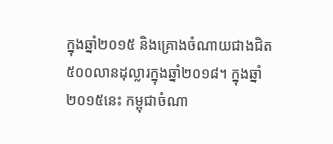ក្នុងឆ្នាំ២០១៥ និងគ្រោងចំណាយជាងជិត ៥០០លានដុល្លារក្នុងឆ្នាំ២០១៨។ ក្នុងឆ្នាំ២០១៥នេះ កម្ពុជាចំណា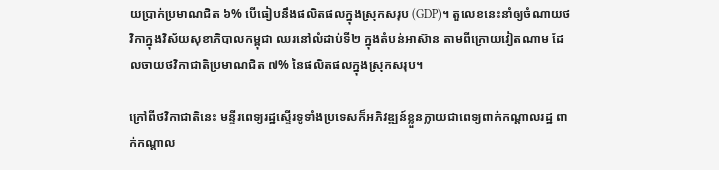យប្រាក់ប្រមាណជិត ៦% បើធៀបនឹងផលិតផលក្នុងស្រុកសរុប (GDP)។ តួលេខនេះនាំឲ្យចំណាយថវិកាក្នុងវិស័យសុខាភិបាលកម្ពុជា ឈរនៅលំដាប់ទី២ ក្នុងតំបន់អាស៊ាន តាមពីក្រោយវៀតណាម ដែលចាយថវិកាជាតិប្រមាណជិត ៧% នៃផលិតផលក្នុងស្រុកសរុប។

ក្រៅពីថវិកាជាតិនេះ មន្ទីរពេទ្យរដ្ឋស្ទើរទូទាំងប្រទេសក៏អភិវឌ្ឍន៍ខ្លួនក្លាយជាពេទ្យពាក់កណ្ដាលរដ្ឋ ពាក់កណ្ដាល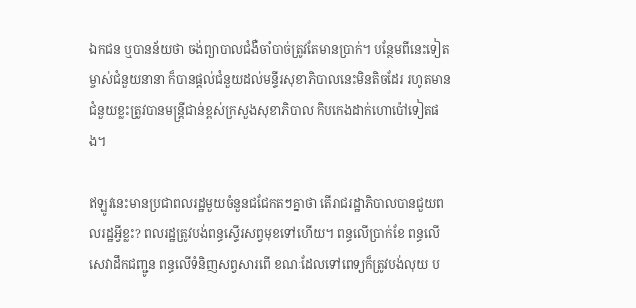ឯកជន ឬបានន័យថា ចង់ព្យាបាលជំងឺចាំបាច់ត្រូវតែមានប្រាក់។ បន្ថែមពីនេះទៀត ម្ចាស់ជំនួយនានា ក៏បានផ្ដល់ជំនួយដល់មន្ទីរសុខាភិបាលនេះមិនតិចដែរ រហូតមានជំនួយខ្លះត្រូវបានមន្ត្រីជាន់ខ្ពស់ក្រសួងសុខាភិបាល កិបកេងដាក់ហោប៉ៅទៀតផង។

ឥឡូវនេះមានប្រជាពលរដ្ឋមួយចំនួនជជែកតៗគ្នាថា តើរាជរដ្ឋាភិបាលបានជួយពលរដ្ឋអ្វីខ្លះ? ពលរដ្ឋត្រូវបង់ពន្ធស្ទើរសព្វមុខទៅហើយ។ ពន្ធលើប្រាក់ខែ ពន្ធលើសេវាដឹកជញ្ជូន ពន្ធលើទំនិញសព្វសារពើ ខណៈដែលទៅពេទ្យក៏ត្រូវបង់លុយ ប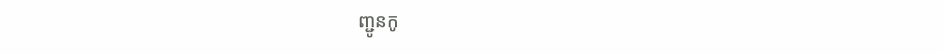ញ្ជូនកូ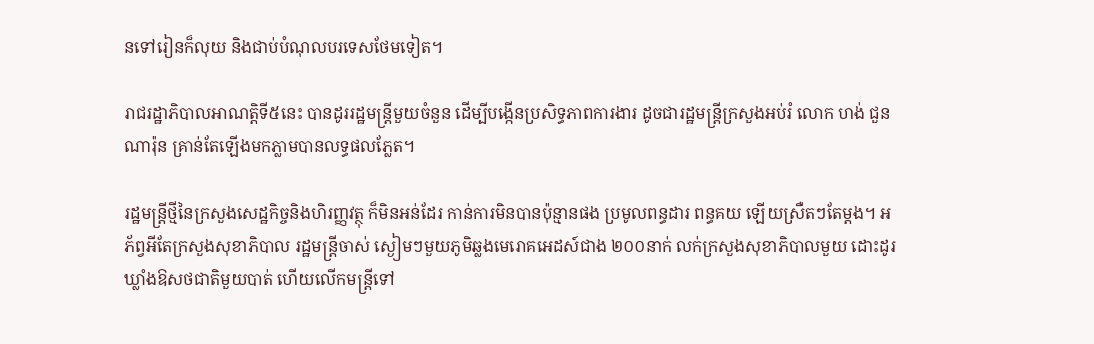នទៅរៀនក៏លុយ និងជាប់បំណុលបរទេសថែមទៀត។

រាជរដ្ឋាភិបាលអាណត្តិទី៥នេះ បានដូររដ្ឋមន្ត្រីមួយចំនួន ដើម្បីបង្កើនប្រសិទ្ធភាពការងារ ដូចជារដ្ឋមន្ត្រីក្រសួងអប់រំ លោក ហង់ ជួនណារ៉ុន គ្រាន់តែឡើងមកភ្លាមបានលទ្ធផលភ្លែត។

រដ្ឋមន្ត្រីថ្មីនៃក្រសួងសេដ្ឋកិច្ចនិងហិរញ្ញវត្ថុ ក៏មិនអន់ដែរ កាន់ការមិនបានប៉ុន្មានផង ប្រមូលពន្ធដារ ពន្ធគយ ឡើយស្រឺតៗតែម្ដង។ អភ័ព្វអីតែក្រសួងសុខាភិបាល រដ្ឋមន្ត្រីចាស់ ស្ងៀមៗមួយភូមិឆ្លងមេរោគអេដស៍ជាង ២០០នាក់ លក់ក្រសួងសុខាភិបាលមួយ ដោះដូរឃ្លាំងឱសថជាតិមួយបាត់ ហើយលើកមន្ត្រីទៅ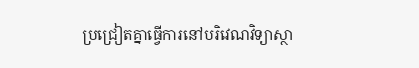ប្រជ្រៀតគ្នាធ្វើការនៅបរិវេណវិទ្យាស្ថា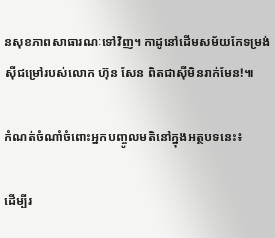នសុខភាពសាធារណៈទៅវិញ។ កាដូនៅដើមសម័យកែទម្រង់ស៊ីជម្រៅរបស់លោក ហ៊ុន សែន ពិតជាស៊ីមិនរាក់មែន!៕

កំណត់ចំណាំចំពោះអ្នកបញ្ចូលមតិនៅក្នុងអត្ថបទនេះ៖

ដើម្បីរ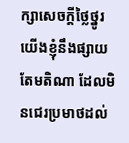ក្សាសេចក្ដីថ្លៃថ្នូរ យើងខ្ញុំនឹងផ្សាយតែមតិណា ដែលមិនជេរប្រមាថដល់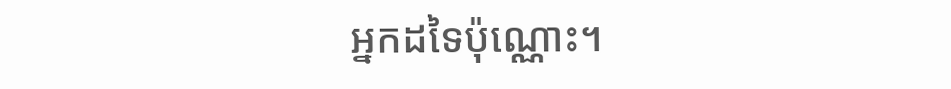អ្នកដទៃប៉ុណ្ណោះ។